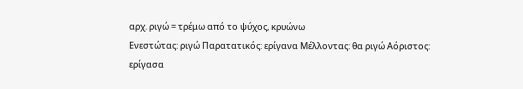αρχ. ριγώ = τρέμω από το ψύχος, κρυώνω
Ενεστώτας: ριγώ Παρατατικός: ερίγανα Μέλλοντας: θα ριγώ Αόριστος: ερίγασα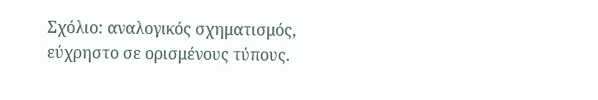Σχόλιο: αναλογικός σχηματισμός, εύχρηστο σε ορισμένους τύπους.